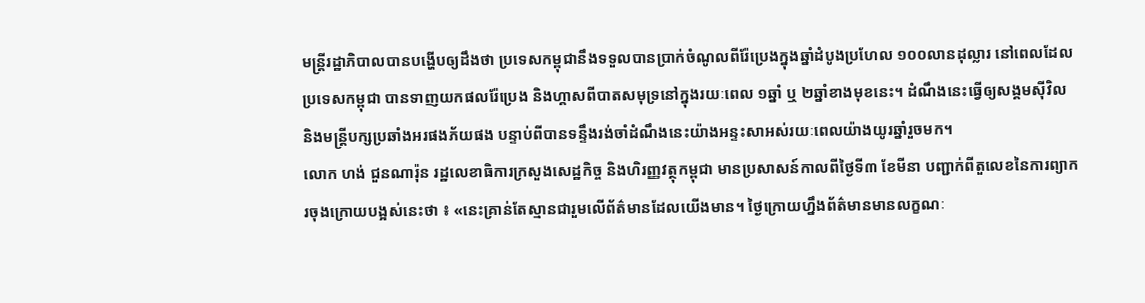មន្ត្រីរដ្ឋាភិបាលបានបង្ហើបឲ្យដឹងថា ប្រទេសកម្ពុជានឹងទទួលបានប្រាក់ចំណូលពីរ៉ែប្រេងក្នុងឆ្នាំដំបូងប្រហែល ១០០លានដុល្លារ នៅពេលដែលប្រទេសកម្ពុជា បានទាញយកផលរ៉ែប្រេង និងហ្គាសពីបាតសមុទ្រនៅក្នុងរយៈពេល ១ឆ្នាំ ឬ ២ឆ្នាំខាងមុខនេះ។ ដំណឹងនេះធ្វើឲ្យសង្គមស៊ីវិល និងមន្ត្រីបក្សប្រឆាំងអរផងភ័យផង បន្ទាប់ពីបានទន្ទឹងរង់ចាំដំណឹងនេះយ៉ាងអន្ទះសាអស់រយៈពេលយ៉ាងយូរឆ្នាំរួចមក។
លោក ហង់ ជួនណារ៉ុន រដ្ឋលេខាធិការក្រសួងសេដ្ឋកិច្ច និងហិរញ្ញវត្ថុកម្ពុជា មានប្រសាសន៍កាលពីថ្ងៃទី៣ ខែមីនា បញ្ជាក់ពីតួលេខនៃការព្យាករចុងក្រោយបង្អស់នេះថា ៖ «នេះគ្រាន់តែស្មានជារួមលើព័ត៌មានដែលយើងមាន។ ថ្ងៃក្រោយហ្នឹងព័ត៌មានមានលក្ខណៈ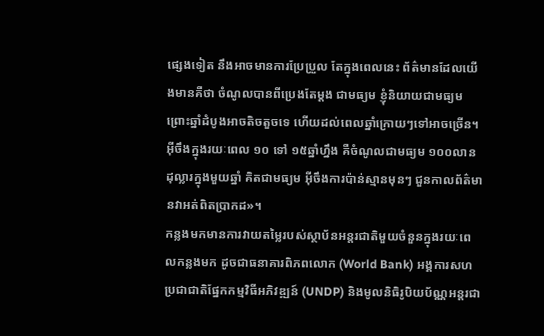ផ្សេងទៀត នឹងអាចមានការប្រែប្រួល តែក្នុងពេលនេះ ព័ត៌មានដែលយើងមានគឺថា ចំណូលបានពីប្រេងតែម្ដង ជាមធ្យម ខ្ញុំនិយាយជាមធ្យម ព្រោះឆ្នាំដំបូងអាចតិចតួចទេ ហើយដល់ពេលឆ្នាំក្រោយៗទៅអាចច្រើន។ អ៊ីចឹងក្នុងរយៈពេល ១០ ទៅ ១៥ឆ្នាំហ្នឹង គឺចំណូលជាមធ្យម ១០០លានដុល្លារក្នុងមួយឆ្នាំ គិតជាមធ្យម អ៊ីចឹងការប៉ាន់ស្មានមុនៗ ជួនកាលព័ត៌មានវាអត់ពិតប្រាកដ»។
កន្លងមកមានការវាយតម្លៃរបស់ស្ថាប័នអន្តរជាតិមួយចំនួនក្នុងរយៈពេលកន្លងមក ដូចជាធនាគារពិភពលោក (World Bank) អង្គការសហប្រជាជាតិផ្នែកកម្មវិធីអភិវឌ្ឍន៍ (UNDP) និងមូលនិធិរូបិយប័ណ្ណអន្តរជា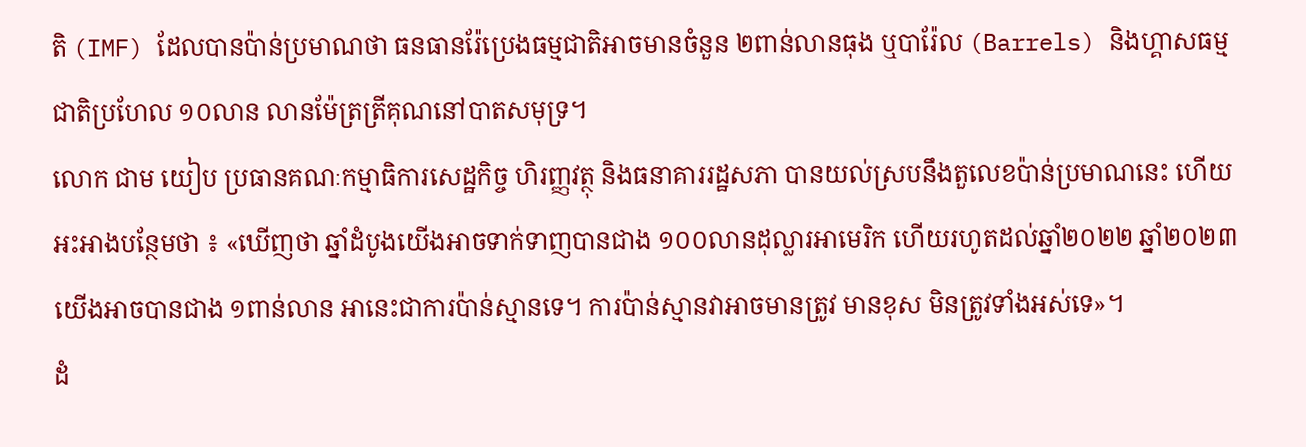តិ (IMF) ដែលបានប៉ាន់ប្រមាណថា ធនធានរ៉ែប្រេងធម្មជាតិអាចមានចំនួន ២ពាន់លានធុង ឬបារ៉ែល (Barrels) និងហ្គាសធម្មជាតិប្រហែល ១០លាន លានម៉ែត្រត្រីគុណនៅបាតសមុទ្រ។
លោក ជាម យៀប ប្រធានគណៈកម្មាធិការសេដ្ឋកិច្ច ហិរញ្ញវត្ថុ និងធនាគាររដ្ឋសភា បានយល់ស្របនឹងតួលេខប៉ាន់ប្រមាណនេះ ហើយអះអាងបន្ថែមថា ៖ «ឃើញថា ឆ្នាំដំបូងយើងអាចទាក់ទាញបានជាង ១០០លានដុល្លារអាមេរិក ហើយរហូតដល់ឆ្នាំ២០២២ ឆ្នាំ២០២៣ យើងអាចបានជាង ១ពាន់លាន អានេះជាការប៉ាន់ស្មានទេ។ ការប៉ាន់ស្មានវាអាចមានត្រូវ មានខុស មិនត្រូវទាំងអស់ទេ»។
ដំ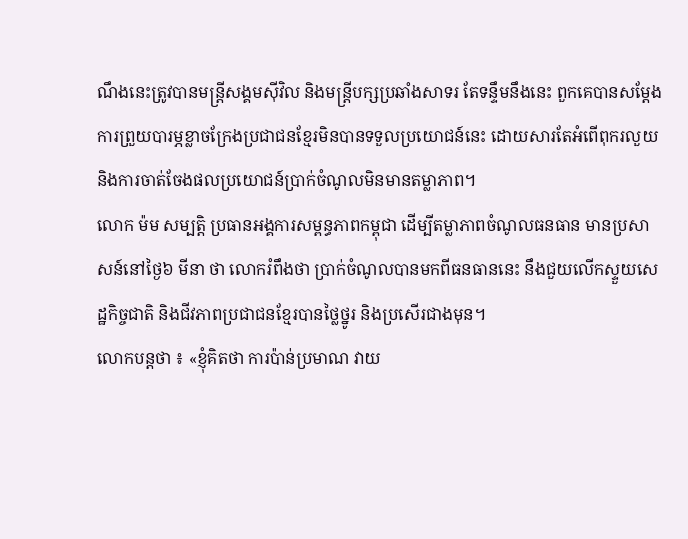ណឹងនេះត្រូវបានមន្ត្រីសង្គមស៊ីវិល និងមន្ត្រីបក្សប្រឆាំងសាទរ តែទន្ទឹមនឹងនេះ ពួកគេបានសម្ដែងការព្រួយបារម្ភខ្លាចក្រែងប្រជាជនខ្មែរមិនបានទទួលប្រយោជន៍នេះ ដោយសារតែអំពើពុករលួយ និងការចាត់ចែងផលប្រយោជន៍ប្រាក់ចំណូលមិនមានតម្លាភាព។
លោក ម៉ម សម្បត្តិ ប្រធានអង្គការសម្ពន្ធភាពកម្ពុជា ដើម្បីតម្លាភាពចំណូលធនធាន មានប្រសាសន៍នៅថ្ងៃ៦ មីនា ថា លោករំពឹងថា ប្រាក់ចំណូលបានមកពីធនធាននេះ នឹងជួយលើកស្ទួយសេដ្ឋកិច្ចជាតិ និងជីវភាពប្រជាជនខ្មែរបានថ្លៃថ្នូរ និងប្រសើរជាងមុន។
លោកបន្តថា ៖ «ខ្ញុំគិតថា ការប៉ាន់ប្រមាណ វាយ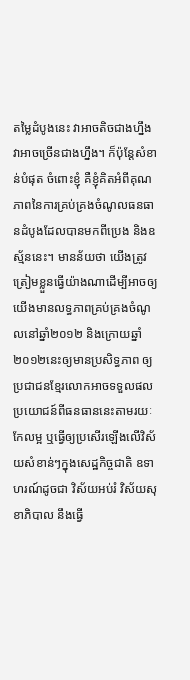តម្លៃដំបូងនេះ វាអាចតិចជាងហ្នឹង វាអាចច្រើនជាងហ្នឹង។ ក៏ប៉ុន្តែសំខាន់បំផុត ចំពោះខ្ញុំ គឺខ្ញុំគិតអំពីគុណភាពនៃការគ្រប់គ្រងចំណូលធនធានដំបូងដែលបានមកពីប្រេង និងឧស្ម័ននេះ។ មានន័យថា យើងត្រូវត្រៀមខ្លួនធ្វើយ៉ាងណាដើម្បីអាចឲ្យយើងមានលទ្ធភាពគ្រប់គ្រងចំណូលនៅឆ្នាំ២០១២ និងក្រោយឆ្នាំ២០១២នេះឲ្យមានប្រសិទ្ធភាព ឲ្យប្រជាជនខ្មែរលោកអាចទទួលផលប្រយោជន៍ពីធនធាននេះតាមរយៈកែលម្អ ឬធ្វើឲ្យប្រសើរឡើងលើវិស័យសំខាន់ៗក្នុងសេដ្ឋកិច្ចជាតិ ឧទាហរណ៍ដូចជា វិស័យអប់រំ វិស័យសុខាភិបាល នឹងធ្វើ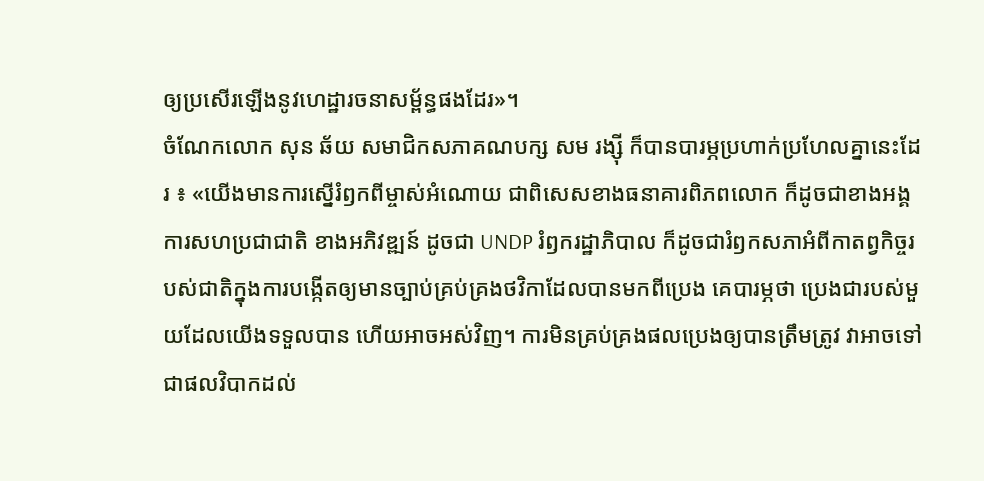ឲ្យប្រសើរឡើងនូវហេដ្ឋារចនាសម្ព័ន្ធផងដែរ»។
ចំណែកលោក សុន ឆ័យ សមាជិកសភាគណបក្ស សម រង្ស៊ី ក៏បានបារម្ភប្រហាក់ប្រហែលគ្នានេះដែរ ៖ «យើងមានការស្នើរំឭកពីម្ចាស់អំណោយ ជាពិសេសខាងធនាគារពិភពលោក ក៏ដូចជាខាងអង្គការសហប្រជាជាតិ ខាងអភិវឌ្ឍន៍ ដូចជា UNDP រំឭករដ្ឋាភិបាល ក៏ដូចជារំឭកសភាអំពីកាតព្វកិច្ចរបស់ជាតិក្នុងការបង្កើតឲ្យមានច្បាប់គ្រប់គ្រងថវិកាដែលបានមកពីប្រេង គេបារម្ភថា ប្រេងជារបស់មួយដែលយើងទទួលបាន ហើយអាចអស់វិញ។ ការមិនគ្រប់គ្រងផលប្រេងឲ្យបានត្រឹមត្រូវ វាអាចទៅជាផលវិបាកដល់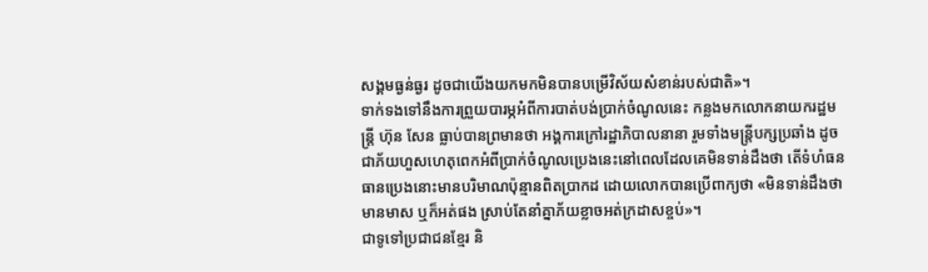សង្គមធ្ងន់ធ្ងរ ដូចជាយើងយកមកមិនបានបម្រើវិស័យសំខាន់របស់ជាតិ»។
ទាក់ទងទៅនឹងការព្រួយបារម្ភអំពីការបាត់បង់ប្រាក់ចំណូលនេះ កន្លងមកលោកនាយករដ្ឋមន្ត្រី ហ៊ុន សែន ធ្លាប់បានព្រមានថា អង្គការក្រៅរដ្ឋាភិបាលនានា រួមទាំងមន្ត្រីបក្សប្រឆាំង ដូចជាភ័យហួសហេតុពេកអំពីប្រាក់ចំណូលប្រេងនេះនៅពេលដែលគេមិនទាន់ដឹងថា តើទំហំធនធានប្រេងនោះមានបរិមាណប៉ុន្មានពិតប្រាកដ ដោយលោកបានប្រើពាក្យថា «មិនទាន់ដឹងថា មានមាស ឬក៏អត់ផង ស្រាប់តែនាំគ្នាភ័យខ្លាចអត់ក្រដាសខ្ចប់»។
ជាទូទៅប្រជាជនខ្មែរ និ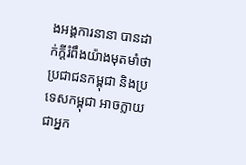ងអង្គការនានា បានដាក់ក្ដីរំពឹងយ៉ាងមុតមាំថា ប្រជាជនកម្ពុជា និងប្រទេសកម្ពុជា អាចក្លាយជាអ្នក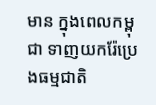មាន ក្នុងពេលកម្ពុជា ទាញយករ៉ែប្រេងធម្មជាតិ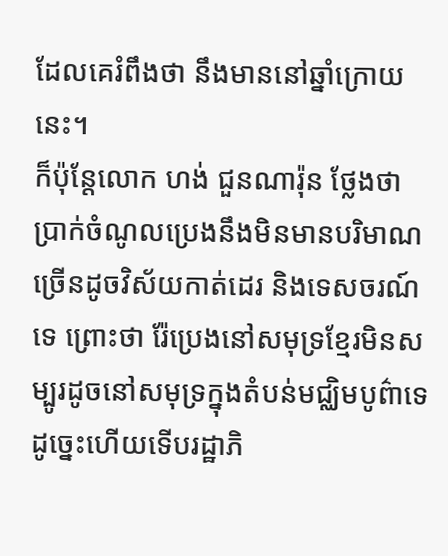ដែលគេរំពឹងថា នឹងមាននៅឆ្នាំក្រោយនេះ។
ក៏ប៉ុន្តែលោក ហង់ ជួនណារ៉ុន ថ្លែងថា ប្រាក់ចំណូលប្រេងនឹងមិនមានបរិមាណច្រើនដូចវិស័យកាត់ដេរ និងទេសចរណ៍ទេ ព្រោះថា រ៉ែប្រេងនៅសមុទ្រខ្មែរមិនសម្បូរដូចនៅសមុទ្រក្នុងតំបន់មជ្ឈិមបូព៌ាទេ ដូច្នេះហើយទើបរដ្ឋាភិ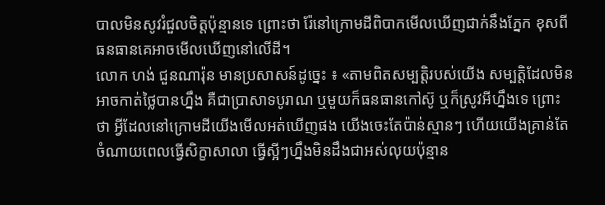បាលមិនសូវរំជួលចិត្តប៉ុន្មានទេ ព្រោះថា រ៉ែនៅក្រោមដីពិបាកមើលឃើញជាក់នឹងភ្នែក ខុសពីធនធានគេអាចមើលឃើញនៅលើដី។
លោក ហង់ ជួនណារ៉ុន មានប្រសាសន៍ដូច្នេះ ៖ «តាមពិតសម្បត្តិរបស់យើង សម្បត្តិដែលមិនអាចកាត់ថ្លៃបានហ្នឹង គឺជាប្រាសាទបូរាណ ឬមួយក៏ធនធានកៅស៊ូ ឬក៏ស្រូវអីហ្នឹងទេ ព្រោះថា អ្វីដែលនៅក្រោមដីយើងមើលអត់ឃើញផង យើងចេះតែប៉ាន់ស្មានៗ ហើយយើងគ្រាន់តែចំណាយពេលធ្វើសិក្ខាសាលា ធ្វើស្អីៗហ្នឹងមិនដឹងជាអស់លុយប៉ុន្មាន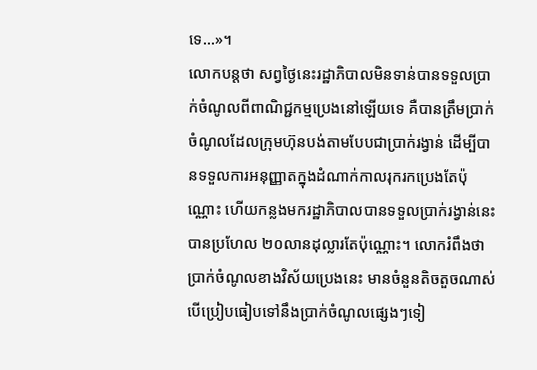ទេ...»។
លោកបន្តថា សព្វថ្ងៃនេះរដ្ឋាភិបាលមិនទាន់បានទទួលប្រាក់ចំណូលពីពាណិជ្ជកម្មប្រេងនៅឡើយទេ គឺបានត្រឹមប្រាក់ចំណូលដែលក្រុមហ៊ុនបង់តាមបែបជាប្រាក់រង្វាន់ ដើម្បីបានទទួលការអនុញ្ញាតក្នុងដំណាក់កាលរុករកប្រេងតែប៉ុណ្ណោះ ហើយកន្លងមករដ្ឋាភិបាលបានទទួលប្រាក់រង្វាន់នេះបានប្រហែល ២០លានដុល្លារតែប៉ុណ្ណោះ។ លោករំពឹងថា ប្រាក់ចំណូលខាងវិស័យប្រេងនេះ មានចំនួនតិចតួចណាស់បើប្រៀបធៀបទៅនឹងប្រាក់ចំណូលផ្សេងៗទៀ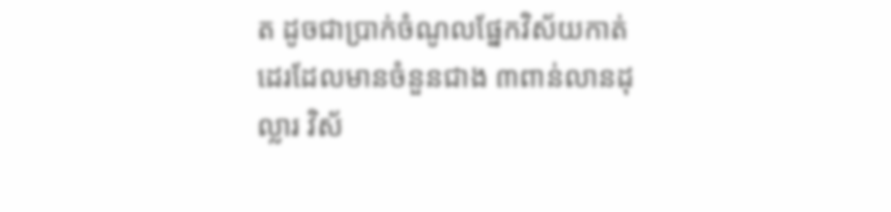ត ដូចជាប្រាក់ចំណូលផ្នែកវិស័យកាត់ដេរដែលមានចំនួនជាង ៣ពាន់លានដុល្លារ វិស័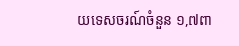យទេសចរណ៍ចំនួន ១,៧ពា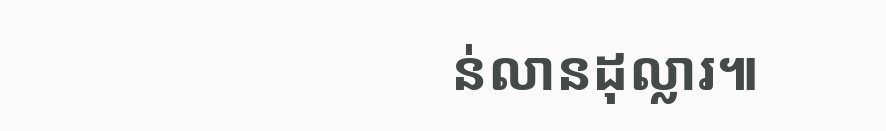ន់លានដុល្លារ៕